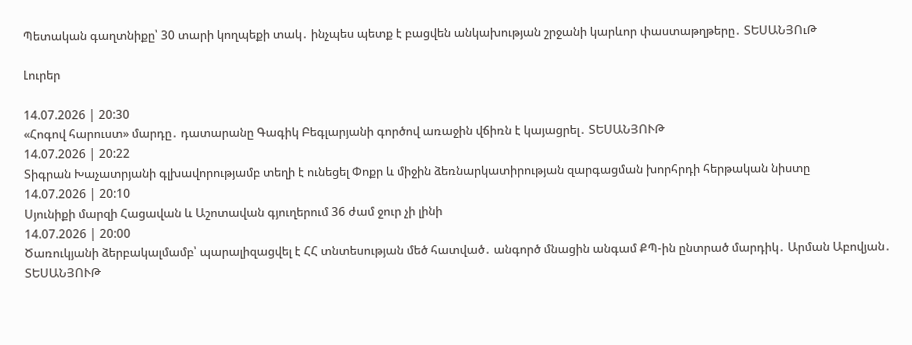Պետական գաղտնիքը՝ 30 տարի կողպեքի տակ․ ինչպես պետք է բացվեն անկախության շրջանի կարևոր փաստաթղթերը․ ՏԵՍԱՆՅՈւԹ

Լուրեր

14.07.2026 | 20:30
«Հոգով հարուստ» մարդը․ դատարանը Գագիկ Բեգլարյանի գործով առաջին վճիռն է կայացրել․ ՏԵՍԱՆՅՈՒԹ
14.07.2026 | 20:22
Տիգրան Խաչատրյանի գլխավորությամբ տեղի է ունեցել Փոքր և միջին ձեռնարկատիրության զարգացման խորհրդի հերթական նիստը
14.07.2026 | 20:10
Սյունիքի մարզի Հացավան և Աշոտավան գյուղերում 36 ժամ ջուր չի լինի
14.07.2026 | 20:00
Ծառուկյանի ձերբակալմամբ՝ պարալիզացվել է ՀՀ տնտեսության մեծ հատված․ անգործ մնացին անգամ ՔՊ-ին ընտրած մարդիկ․ Արման Աբովյան․ ՏԵՍԱՆՅՈՒԹ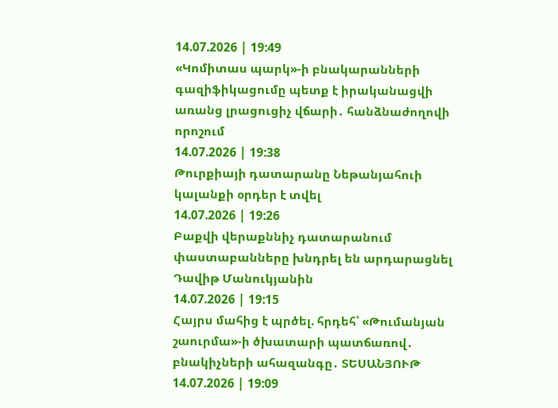14.07.2026 | 19:49
«Կոմիտաս պարկ»-ի բնակարանների գազիֆիկացումը պետք է իրականացվի առանց լրացուցիչ վճարի․ հանձնաժողովի որոշում
14.07.2026 | 19:38
Թուրքիայի դատարանը Նեթանյահուի կալանքի օրդեր է տվել
14.07.2026 | 19:26
Բաքվի վերաքննիչ դատարանում փաստաբանները խնդրել են արդարացնել Դավիթ Մանուկյանին
14.07.2026 | 19:15
Հայրս մահից է պրծել. հրդեհ՝ «Թումանյան շաուրմա»-ի ծխատարի պատճառով․ բնակիչների ահազանգը․ ՏԵՍԱՆՅՈՒԹ
14.07.2026 | 19:09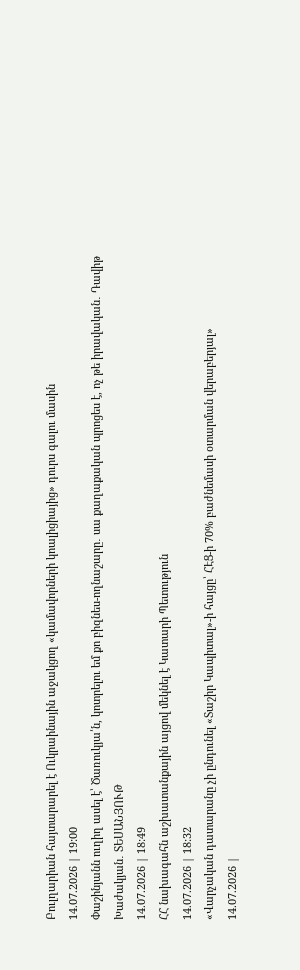Բուլղարիան հայտարարել է Ուկրաինային աջակցող «կամավորների կոալիցիայից» դուրս գալու մասին
14.07.2026 | 19:00
Փաշինյանն ուղիղ ասել է՝ Ծառուկյա՛ն, կոտրելու եմ քո բիզնես-ողնաշարը․ սա քաղաքական պրոցես է, ոչ թե իրավական․ Դավիթ Խաժակյան․ ՏԵՍԱՆՅՈՒԹ
14.07.2026 | 18:49
ՀՀ նախագահն աշխատանքային այցով մեկնել է Կատարի Պետություն
14.07.2026 | 18:32
«Վարչական դատարանը չի ընդունել «Տաշիր Կապիտալ»-ի հայցը՝ ՀԷՑ-ի 70% բաժնեմասի օտարման վերաբերյալ»
14.07.2026 |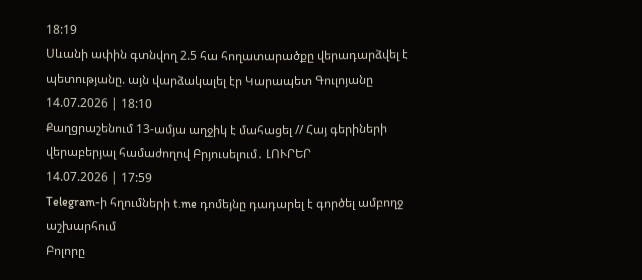18:19
Սևանի ափին գտնվող 2.5 հա հողատարածքը վերադարձվել է պետությանը. այն վարձակալել էր Կարապետ Գուլոյանը
14.07.2026 | 18:10
Քաղցրաշենում 13-ամյա աղջիկ է մահացել // Հայ գերիների վերաբերյալ համաժողով Բրյուսելում․ ԼՈՒՐԵՐ
14.07.2026 | 17:59
Telegram-ի հղումների t.me դոմեյնը դադարել է գործել ամբողջ աշխարհում
Բոլորը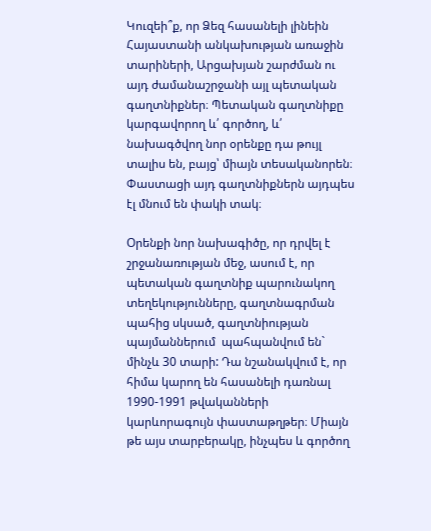Կուզեի՞ք, որ Ձեզ հասանելի լինեին Հայաստանի անկախության առաջին տարիների, Արցախյան շարժման ու այդ ժամանաշրջանի այլ պետական գաղտնիքներ։ Պետական գաղտնիքը կարգավորող և՛ գործող, և՛ նախագծվող նոր օրենքը դա թույլ տալիս են, բայց՝ միայն տեսականորեն։ Փաստացի այդ գաղտնիքներն այդպես էլ մնում են փակի տակ։

Օրենքի նոր նախագիծը, որ դրվել է շրջանառության մեջ, ասում է, որ պետական գաղտնիք պարունակող տեղեկությունները, գաղտնագրման պահից սկսած, գաղտնիության պայմաններում  պահպանվում են` մինչև 30 տարի: Դա նշանակվում է, որ հիմա կարող են հասանելի դառնալ 1990-1991 թվականների կարևորագույն փաստաթղթեր։ Միայն թե այս տարբերակը, ինչպես և գործող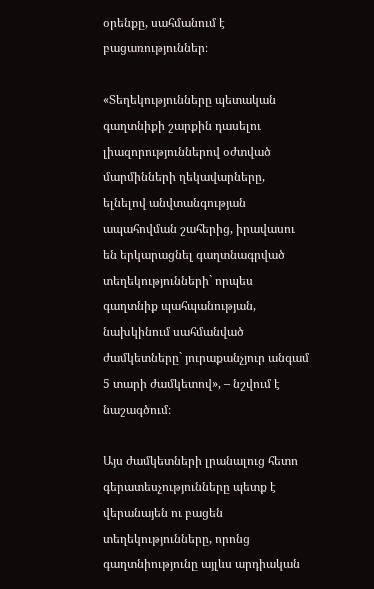օրենքը, սահմանում է բացառություններ։

«Տեղեկությունները պետական գաղտնիքի շարքին դասելու լիազորություններով օժտված մարմինների ղեկավարները, ելնելով անվտանգության ապահովման շահերից, իրավասու են երկարացնել գաղտնագրված տեղեկությունների` որպես գաղտնիք պահպանության, նախկինում սահմանված ժամկետները` յուրաքանչյուր անգամ 5 տարի ժամկետով», – նշվում է նաշագծում։

Այս ժամկետների լրանալուց հետո գերատեսչությունները պետք է վերանայեն ու բացեն տեղեկությունները, որոնց գաղտնիությունը այլևս արդիական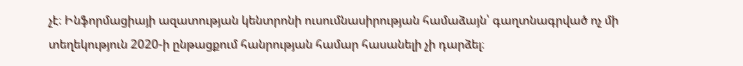չէ։ Ինֆորմացիայի ազատության կենտրոնի ուսումնասիրության համաձայն՝ գաղտնագրված ոչ մի տեղեկություն 2020-ի ընթացքում հանրության համար հասանելի չի դարձել։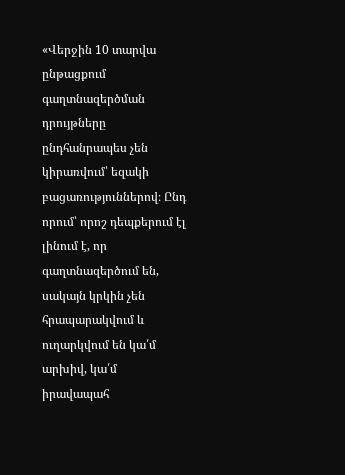«Վերջին 10 տարվա ընթացքում գաղտնազերծման դրույթները ընդհանրապես չեն կիրառվում՝ եզակի բացառություններով։ Ընդ որում՝ որոշ դեպքերում էլ լինում է, որ գաղտնազերծում են, սակայն կրկին չեն հրապարակվում և ուղարկվում են կա՛մ արխիվ, կա՛մ իրավապահ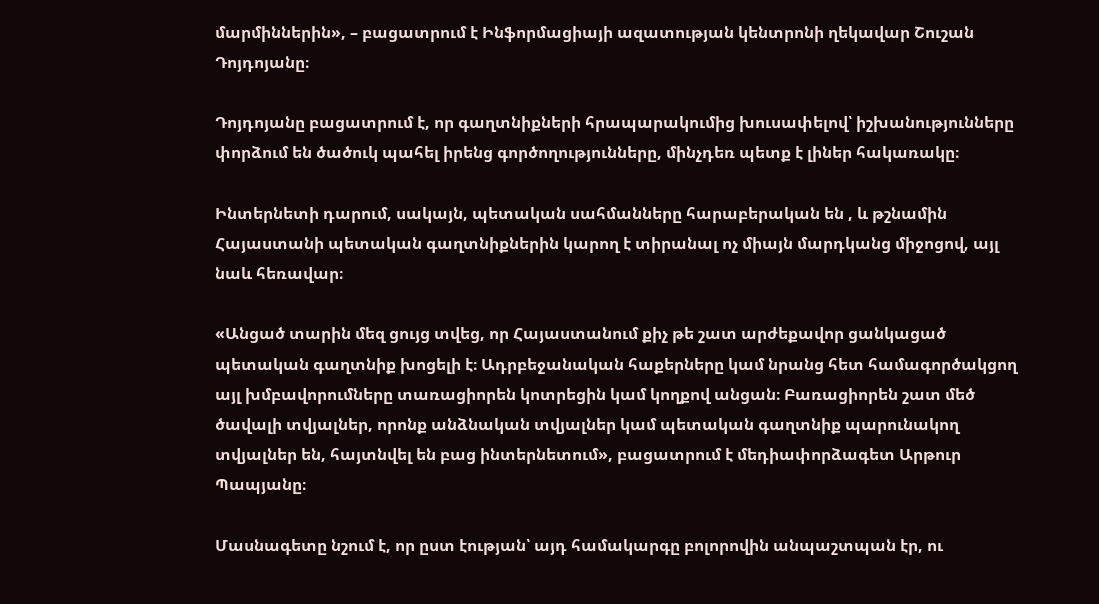մարմիններին», – բացատրում է Ինֆորմացիայի ազատության կենտրոնի ղեկավար Շուշան Դոյդոյանը։

Դոյդոյանը բացատրում է, որ գաղտնիքների հրապարակումից խուսափելով՝ իշխանությունները փորձում են ծածուկ պահել իրենց գործողությունները, մինչդեռ պետք է լիներ հակառակը։

Ինտերնետի դարում, սակայն, պետական սահմանները հարաբերական են , և թշնամին Հայաստանի պետական գաղտնիքներին կարող է տիրանալ ոչ միայն մարդկանց միջոցով, այլ նաև հեռավար։

«Անցած տարին մեզ ցույց տվեց, որ Հայաստանում քիչ թե շատ արժեքավոր ցանկացած պետական գաղտնիք խոցելի է։ Ադրբեջանական հաքերները կամ նրանց հետ համագործակցող այլ խմբավորումները տառացիորեն կոտրեցին կամ կողքով անցան։ Բառացիորեն շատ մեծ ծավալի տվյալներ, որոնք անձնական տվյալներ կամ պետական գաղտնիք պարունակող տվյալներ են, հայտնվել են բաց ինտերնետում», բացատրում է մեդիափորձագետ Արթուր Պապյանը։

Մասնագետը նշում է, որ ըստ էության՝ այդ համակարգը բոլորովին անպաշտպան էր, ու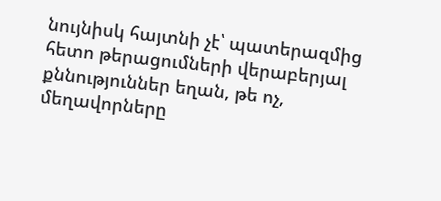նույնիսկ հայտնի չէ՝ պատերազմից հետո թերացումների վերաբերյալ քննություններ եղան, թե ոչ, մեղավորները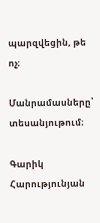պարզվեցին, թե ոչ։

Մանրամասները՝ տեսանյութում։

Գարիկ Հարությունյան